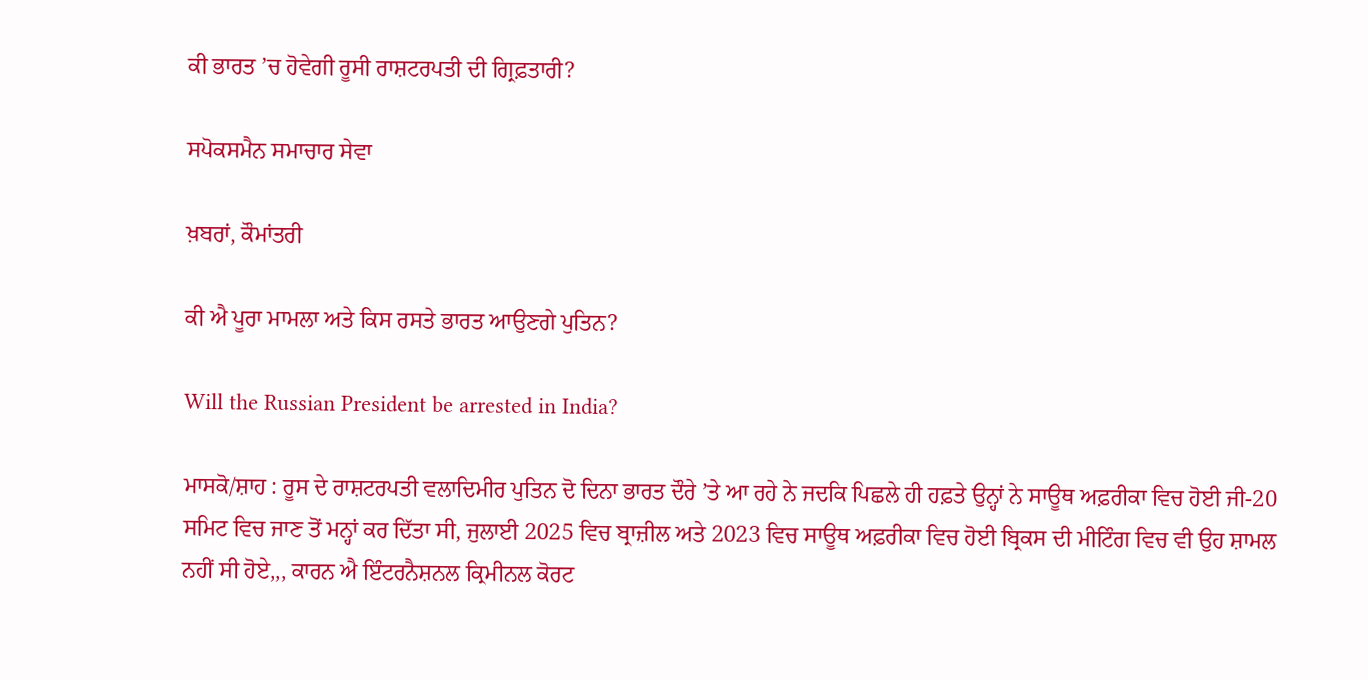ਕੀ ਭਾਰਤ ’ਚ ਹੋਵੇਗੀ ਰੂਸੀ ਰਾਸ਼ਟਰਪਤੀ ਦੀ ਗ੍ਰਿਫ਼ਤਾਰੀ?

ਸਪੋਕਸਮੈਨ ਸਮਾਚਾਰ ਸੇਵਾ

ਖ਼ਬਰਾਂ, ਕੌਮਾਂਤਰੀ

ਕੀ ਐ ਪੂਰਾ ਮਾਮਲਾ ਅਤੇ ਕਿਸ ਰਸਤੇ ਭਾਰਤ ਆਉਣਗੇ ਪੁਤਿਨ?

Will the Russian President be arrested in India?

ਮਾਸਕੋ/ਸ਼ਾਹ : ਰੂਸ ਦੇ ਰਾਸ਼ਟਰਪਤੀ ਵਲਾਦਿਮੀਰ ਪੁਤਿਨ ਦੋ ਦਿਨਾ ਭਾਰਤ ਦੌਰੇ ’ਤੇ ਆ ਰਹੇ ਨੇ ਜਦਕਿ ਪਿਛਲੇ ਹੀ ਹਫ਼ਤੇ ਉਨ੍ਹਾਂ ਨੇ ਸਾਊਥ ਅਫ਼ਰੀਕਾ ਵਿਚ ਹੋਈ ਜੀ-20 ਸਮਿਟ ਵਿਚ ਜਾਣ ਤੋਂ ਮਨ੍ਹਾਂ ਕਰ ਦਿੱਤਾ ਸੀ, ਜੁਲਾਈ 2025 ਵਿਚ ਬ੍ਰਾਜ਼ੀਲ ਅਤੇ 2023 ਵਿਚ ਸਾਊਥ ਅਫ਼ਰੀਕਾ ਵਿਚ ਹੋਈ ਬ੍ਰਿਕਸ ਦੀ ਮੀਟਿੰਗ ਵਿਚ ਵੀ ਉਹ ਸ਼ਾਮਲ ਨਹੀਂ ਸੀ ਹੋਏ,,, ਕਾਰਨ ਐ ਇੰਟਰਨੈਸ਼ਨਲ ਕ੍ਰਿਮੀਨਲ ਕੋਰਟ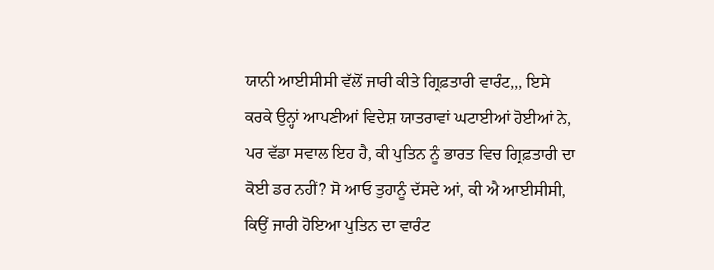ਯਾਨੀ ਆਈਸੀਸੀ ਵੱਲੋਂ ਜਾਰੀ ਕੀਤੇ ਗ੍ਰਿਫ਼ਤਾਰੀ ਵਾਰੰਟ,,, ਇਸੇ ਕਰਕੇ ਉਨ੍ਹਾਂ ਆਪਣੀਆਂ ਵਿਦੇਸ਼ ਯਾਤਰਾਵਾਂ ਘਟਾਈਆਂ ਹੋਈਆਂ ਨੇ, ਪਰ ਵੱਡਾ ਸਵਾਲ ਇਹ ਹੈ, ਕੀ ਪੁਤਿਨ ਨੂੰ ਭਾਰਤ ਵਿਚ ਗ੍ਰਿਫ਼ਤਾਰੀ ਦਾ ਕੋਈ ਡਰ ਨਹੀਂ? ਸੋ ਆਓ ਤੁਹਾਨੂੰ ਦੱਸਦੇ ਆਂ, ਕੀ ਐ ਆਈਸੀਸੀ, ਕਿਉਂ ਜਾਰੀ ਹੋਇਆ ਪੁਤਿਨ ਦਾ ਵਾਰੰਟ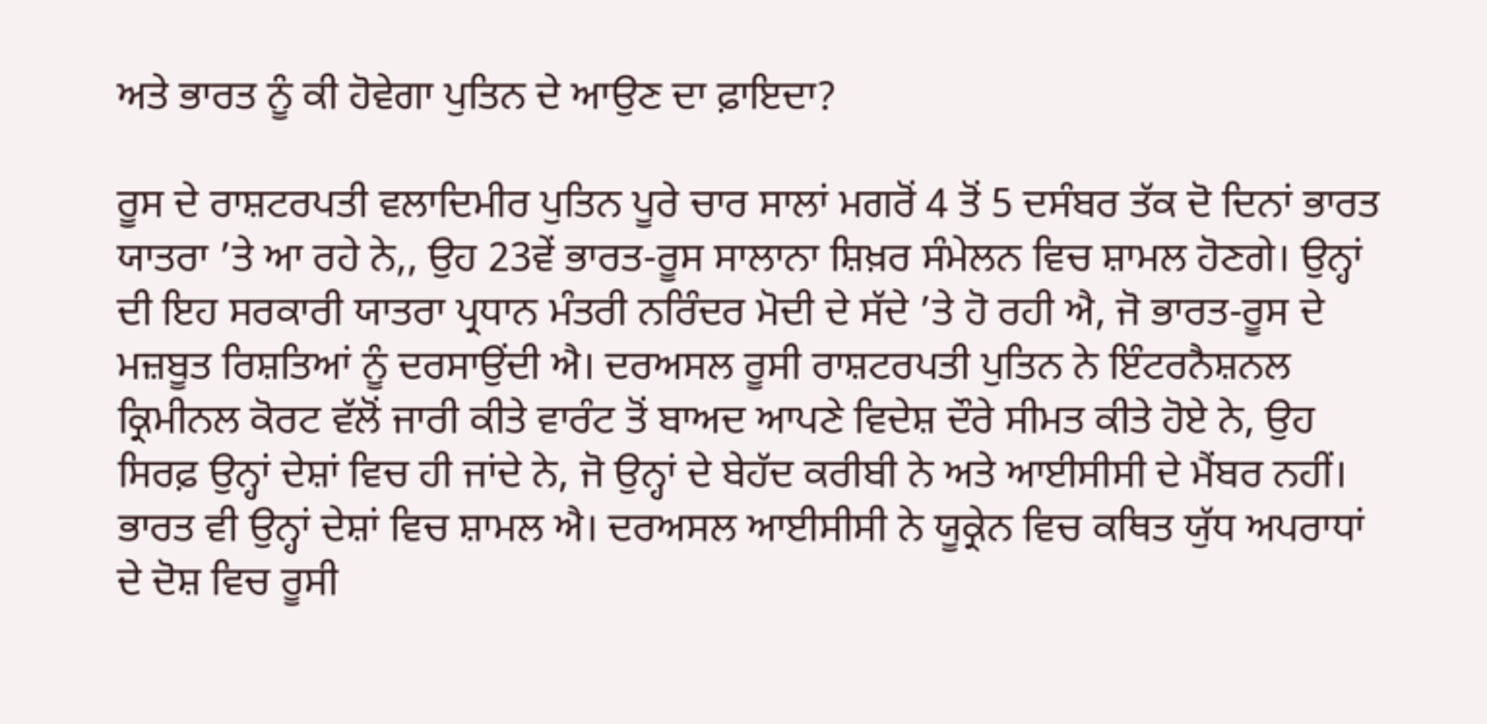ਅਤੇ ਭਾਰਤ ਨੂੰ ਕੀ ਹੋਵੇਗਾ ਪੁਤਿਨ ਦੇ ਆਉਣ ਦਾ ਫ਼ਾਇਦਾ?

ਰੂਸ ਦੇ ਰਾਸ਼ਟਰਪਤੀ ਵਲਾਦਿਮੀਰ ਪੁਤਿਨ ਪੂਰੇ ਚਾਰ ਸਾਲਾਂ ਮਗਰੋਂ 4 ਤੋਂ 5 ਦਸੰਬਰ ਤੱਕ ਦੋ ਦਿਨਾਂ ਭਾਰਤ ਯਾਤਰਾ ’ਤੇ ਆ ਰਹੇ ਨੇ,, ਉਹ 23ਵੇਂ ਭਾਰਤ-ਰੂਸ ਸਾਲਾਨਾ ਸ਼ਿਖ਼ਰ ਸੰਮੇਲਨ ਵਿਚ ਸ਼ਾਮਲ ਹੋਣਗੇ। ਉਨ੍ਹਾਂ ਦੀ ਇਹ ਸਰਕਾਰੀ ਯਾਤਰਾ ਪ੍ਰਧਾਨ ਮੰਤਰੀ ਨਰਿੰਦਰ ਮੋਦੀ ਦੇ ਸੱਦੇ ’ਤੇ ਹੋ ਰਹੀ ਐ, ਜੋ ਭਾਰਤ-ਰੂਸ ਦੇ ਮਜ਼ਬੂਤ ਰਿਸ਼ਤਿਆਂ ਨੂੰ ਦਰਸਾਉਂਦੀ ਐ। ਦਰਅਸਲ ਰੂਸੀ ਰਾਸ਼ਟਰਪਤੀ ਪੁਤਿਨ ਨੇ ਇੰਟਰਨੈਸ਼ਨਲ ਕ੍ਰਿਮੀਨਲ ਕੋਰਟ ਵੱਲੋਂ ਜਾਰੀ ਕੀਤੇ ਵਾਰੰਟ ਤੋਂ ਬਾਅਦ ਆਪਣੇ ਵਿਦੇਸ਼ ਦੌਰੇ ਸੀਮਤ ਕੀਤੇ ਹੋਏ ਨੇ, ਉਹ ਸਿਰਫ਼ ਉਨ੍ਹਾਂ ਦੇਸ਼ਾਂ ਵਿਚ ਹੀ ਜਾਂਦੇ ਨੇ, ਜੋ ਉਨ੍ਹਾਂ ਦੇ ਬੇਹੱਦ ਕਰੀਬੀ ਨੇ ਅਤੇ ਆਈਸੀਸੀ ਦੇ ਮੈਂਬਰ ਨਹੀਂ। ਭਾਰਤ ਵੀ ਉਨ੍ਹਾਂ ਦੇਸ਼ਾਂ ਵਿਚ ਸ਼ਾਮਲ ਐ। ਦਰਅਸਲ ਆਈਸੀਸੀ ਨੇ ਯੂਕ੍ਰੇਨ ਵਿਚ ਕਥਿਤ ਯੁੱਧ ਅਪਰਾਧਾਂ ਦੇ ਦੋਸ਼ ਵਿਚ ਰੂਸੀ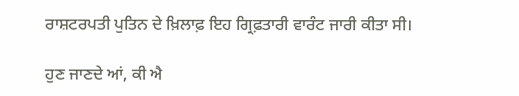ਰਾਸ਼ਟਰਪਤੀ ਪੁਤਿਨ ਦੇ ਖ਼ਿਲਾਫ਼ ਇਹ ਗ੍ਰਿਫ਼ਤਾਰੀ ਵਾਰੰਟ ਜਾਰੀ ਕੀਤਾ ਸੀ।

ਹੁਣ ਜਾਣਦੇ ਆਂ, ਕੀ ਐ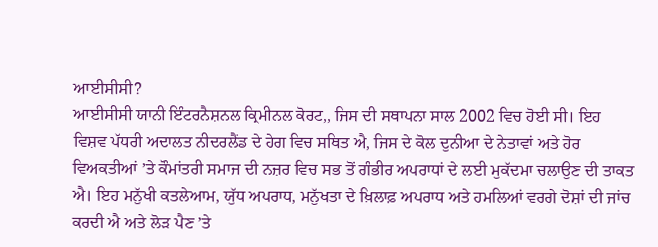ਆਈਸੀਸੀ?
ਆਈਸੀਸੀ ਯਾਨੀ ਇੰਟਰਨੈਸ਼ਨਲ ਕ੍ਰਿਮੀਨਲ ਕੋਰਟ,, ਜਿਸ ਦੀ ਸਥਾਪਨਾ ਸਾਲ 2002 ਵਿਚ ਹੋਈ ਸੀ। ਇਹ ਵਿਸ਼ਵ ਪੱਧਰੀ ਅਦਾਲਤ ਨੀਦਰਲੈਂਡ ਦੇ ਹੇਗ ਵਿਚ ਸਥਿਤ ਐ, ਜਿਸ ਦੇ ਕੋਲ ਦੁਨੀਆ ਦੇ ਨੇਤਾਵਾਂ ਅਤੇ ਹੋਰ ਵਿਅਕਤੀਆਂ ’ਤੇ ਕੌਮਾਂਤਰੀ ਸਮਾਜ ਦੀ ਨਜ਼ਰ ਵਿਚ ਸਭ ਤੋਂ ਗੰਭੀਰ ਅਪਰਾਧਾਂ ਦੇ ਲਈ ਮੁਕੱਦਮਾ ਚਲਾਉਣ ਦੀ ਤਾਕਤ ਐ। ਇਹ ਮਨੁੱਖੀ ਕਤਲੇਆਮ, ਯੁੱਧ ਅਪਰਾਧ, ਮਨੁੱਖਤਾ ਦੇ ਖ਼ਿਲਾਫ਼ ਅਪਰਾਧ ਅਤੇ ਹਮਲਿਆਂ ਵਰਗੇ ਦੋਸ਼ਾਂ ਦੀ ਜਾਂਚ ਕਰਦੀ ਐ ਅਤੇ ਲੋੜ ਪੈਣ ’ਤੇ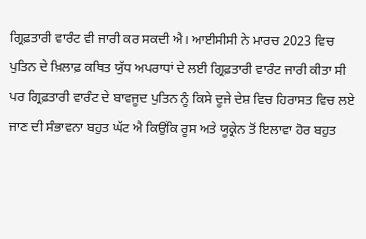ਗ੍ਰਿਫ਼ਤਾਰੀ ਵਾਰੰਟ ਵੀ ਜਾਰੀ ਕਰ ਸਕਦੀ ਐ। ਆਈਸੀਸੀ ਨੇ ਮਾਰਚ 2023 ਵਿਚ ਪੁਤਿਨ ਦੇ ਖ਼ਿਲਾਫ਼ ਕਥਿਤ ਯੁੱਧ ਅਪਰਾਧਾਂ ਦੇ ਲਈ ਗ੍ਰਿਫ਼ਤਾਰੀ ਵਾਰੰਟ ਜਾਰੀ ਕੀਤਾ ਸੀ ਪਰ ਗ੍ਰਿਫ਼ਤਾਰੀ ਵਾਰੰਟ ਦੇ ਬਾਵਜੂਦ ਪੁਤਿਨ ਨੂੰ ਕਿਸੇ ਦੂਜੇ ਦੇਸ਼ ਵਿਚ ਹਿਰਾਸਤ ਵਿਚ ਲਏ ਜਾਣ ਦੀ ਸੰਭਾਵਨਾ ਬਹੁਤ ਘੱਟ ਐ ਕਿਉਂਕਿ ਰੂਸ ਅਤੇ ਯੂਕ੍ਰੇਨ ਤੋਂ ਇਲਾਵਾ ਹੋਰ ਬਹੁਤ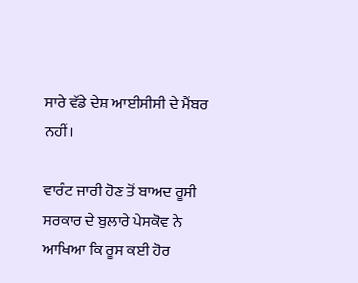ਸਾਰੇ ਵੱਡੇ ਦੇਸ਼ ਆਈਸੀਸੀ ਦੇ ਮੈਂਬਰ ਨਹੀਂ।

ਵਾਰੰਟ ਜਾਰੀ ਹੋਣ ਤੋਂ ਬਾਅਦ ਰੂਸੀ ਸਰਕਾਰ ਦੇ ਬੁਲਾਰੇ ਪੇਸਕੋਵ ਨੇ ਆਖਿਆ ਕਿ ਰੂਸ ਕਈ ਹੋਰ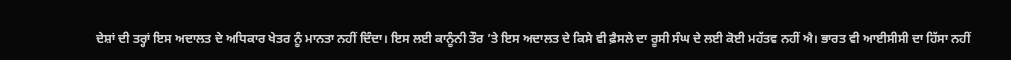ਦੇਸ਼ਾਂ ਦੀ ਤਰ੍ਹਾਂ ਇਸ ਅਦਾਲਤ ਦੇ ਅਧਿਕਾਰ ਖੇਤਰ ਨੂੰ ਮਾਨਤਾ ਨਹੀਂ ਦਿੰਦਾ। ਇਸ ਲਈ ਕਾਨੂੰਨੀ ਤੌਰ ’ਤੇ ਇਸ ਅਦਾਲਤ ਦੇ ਕਿਸੇ ਵੀ ਫ਼ੈਸਲੇ ਦਾ ਰੂਸੀ ਸੰਘ ਦੇ ਲਈ ਕੋਈ ਮਹੱਤਵ ਨਹੀਂ ਐ। ਭਾਰਤ ਵੀ ਆਈਸੀਸੀ ਦਾ ਹਿੱਸਾ ਨਹੀਂ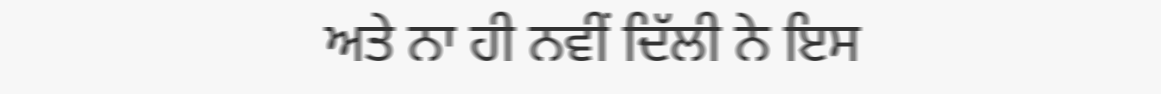ਅਤੇ ਨਾ ਹੀ ਨਵੀਂ ਦਿੱਲੀ ਨੇ ਇਸ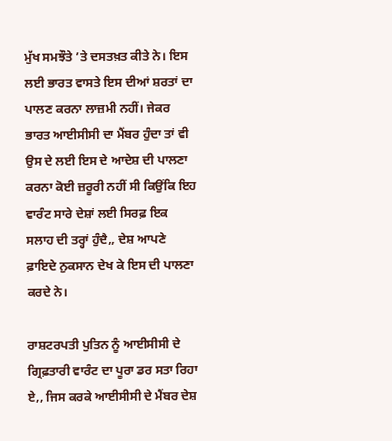ਮੁੱਖ ਸਮਝੌਤੇ ’ਤੇ ਦਸਤਖ਼ਤ ਕੀਤੇ ਨੇ। ਇਸ ਲਈ ਭਾਰਤ ਵਾਸਤੇ ਇਸ ਦੀਆਂ ਸ਼ਰਤਾਂ ਦਾ ਪਾਲਣ ਕਰਨਾ ਲਾਜ਼ਮੀ ਨਹੀਂ। ਜੇਕਰ ਭਾਰਤ ਆਈਸੀਸੀ ਦਾ ਮੈਂਬਰ ਹੁੰਦਾ ਤਾਂ ਵੀ ਉਸ ਦੇ ਲਈ ਇਸ ਦੇ ਆਦੇਸ਼ ਦੀ ਪਾਲਣਾ ਕਰਨਾ ਕੋਈ ਜ਼ਰੂਰੀ ਨਹੀਂ ਸੀ ਕਿਉਂਕਿ ਇਹ ਵਾਰੰਟ ਸਾਰੇ ਦੇਸ਼ਾਂ ਲਈ ਸਿਰਫ਼ ਇਕ ਸਲਾਹ ਦੀ ਤਰ੍ਹਾਂ ਹੁੰਦੈ,, ਦੇਸ਼ ਆਪਣੇ ਫ਼ਾਇਦੇ ਨੁਕਸਾਨ ਦੇਖ ਕੇ ਇਸ ਦੀ ਪਾਲਣਾ ਕਰਦੇ ਨੇ।

ਰਾਸ਼ਟਰਪਤੀ ਪੁਤਿਨ ਨੂੰ ਆਈਸੀਸੀ ਦੇ ਗ੍ਰਿਫ਼ਤਾਰੀ ਵਾਰੰਟ ਦਾ ਪੂਰਾ ਡਰ ਸਤਾ ਰਿਹਾ ਏ,, ਜਿਸ ਕਰਕੇ ਆਈਸੀਸੀ ਦੇ ਮੈਂਬਰ ਦੇਸ਼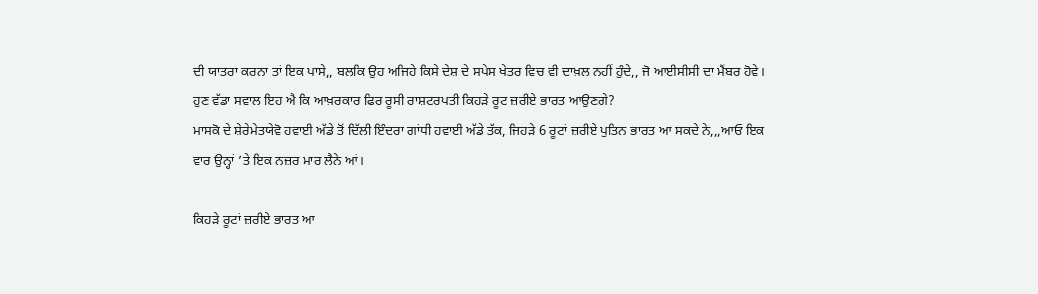ਦੀ ਯਾਤਰਾ ਕਰਨਾ ਤਾਂ ਇਕ ਪਾਸੇ,, ਬਲਕਿ ਉਹ ਅਜਿਹੇ ਕਿਸੇ ਦੇਸ਼ ਦੇ ਸਪੇਸ ਖੇਤਰ ਵਿਚ ਵੀ ਦਾਖ਼ਲ ਨਹੀਂ ਹੁੰਦੇ,, ਜੋ ਆਈਸੀਸੀ ਦਾ ਮੈਂਬਰ ਹੋਵੇ। ਹੁਣ ਵੱਡਾ ਸਵਾਲ ਇਹ ਐ ਕਿ ਆਖ਼ਰਕਾਰ ਫਿਰ ਰੂਸੀ ਰਾਸ਼ਟਰਪਤੀ ਕਿਹੜੇ ਰੂਟ ਜ਼ਰੀਏ ਭਾਰਤ ਆਉਣਗੇ?
ਮਾਸਕੋ ਦੇ ਸ਼ੇਰੇਮੇਤਯੇਵੋ ਹਵਾਈ ਅੱਡੇ ਤੋਂ ਦਿੱਲੀ ਇੰਦਰਾ ਗਾਂਧੀ ਹਵਾਈ ਅੱਡੇ ਤੱਕ, ਜਿਹੜੇ 6 ਰੂਟਾਂ ਜ਼ਰੀਏ ਪੁਤਿਨ ਭਾਰਤ ਆ ਸਕਦੇ ਨੇ,,,ਆਓ ਇਕ ਵਾਰ ਉਨ੍ਹਾਂ ’ਤੇ ਇਕ ਨਜ਼ਰ ਮਾਰ ਲੈਨੇ ਆਂ।

ਕਿਹੜੇ ਰੂਟਾਂ ਜ਼ਰੀਏ ਭਾਰਤ ਆ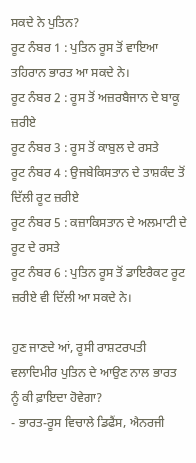ਸਕਦੇ ਨੇ ਪੁਤਿਨ?
ਰੂਟ ਨੰਬਰ 1 : ਪੁਤਿਨ ਰੂਸ ਤੋਂ ਵਾਇਆ ਤਹਿਰਾਨ ਭਾਰਤ ਆ ਸਕਦੇ ਨੇ।
ਰੂਟ ਨੰਬਰ 2 : ਰੂਸ ਤੋਂ ਅਜ਼ਰਬੈਜਾਨ ਦੇ ਬਾਕੂ ਜ਼ਰੀਏ
ਰੂਟ ਨੰਬਰ 3 : ਰੂਸ ਤੋਂ ਕਾਬੁਲ ਦੇ ਰਸਤੇ
ਰੂਟ ਨੰਬਰ 4 : ਉਜਬੇਕਿਸਤਾਨ ਦੇ ਤਾਸ਼ਕੰਦ ਤੋਂ ਦਿੱਲੀ ਰੂਟ ਜ਼ਰੀਏ
ਰੂਟ ਨੰਬਰ 5 : ਕਜ਼ਾਕਿਸਤਾਨ ਦੇ ਅਲਮਾਟੀ ਦੇ ਰੂਟ ਦੇ ਰਸਤੇ
ਰੂਟ ਨੰਬਰ 6 : ਪੁਤਿਨ ਰੂਸ ਤੋਂ ਡਾਇਰੈਕਟ ਰੂਟ ਜ਼ਰੀਏ ਵੀ ਦਿੱਲੀ ਆ ਸਕਦੇ ਨੇ।

ਹੁਣ ਜਾਣਦੇ ਆਂ, ਰੂਸੀ ਰਾਸ਼ਟਰਪਤੀ ਵਲਾਦਿਮੀਰ ਪੁਤਿਨ ਦੇ ਆਉਣ ਨਾਲ ਭਾਰਤ ਨੂੰ ਕੀ ਫ਼ਾਇਦਾ ਹੋਵੇਗਾ?
- ਭਾਰਤ-ਰੂਸ ਵਿਚਾਲੇ ਡਿਫੈਂਸ, ਐਨਰਜੀ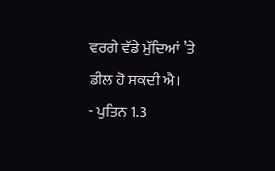ਵਰਗੇ ਵੱਡੇ ਮੁੱਦਿਆਂ ’ਤੇ ਡੀਲ ਹੋ ਸਕਦੀ ਐ।
- ਪੁਤਿਨ 1.3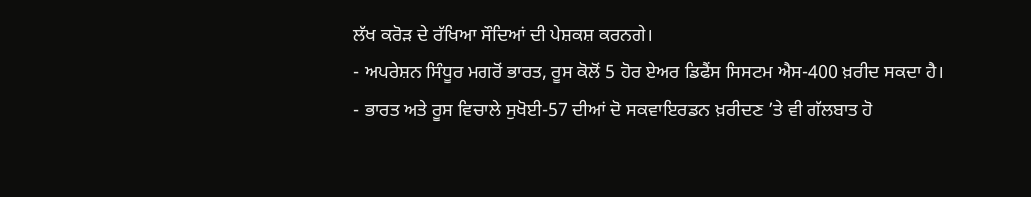ਲੱਖ ਕਰੋੜ ਦੇ ਰੱਖਿਆ ਸੌਦਿਆਂ ਦੀ ਪੇਸ਼ਕਸ਼ ਕਰਨਗੇ।
- ਅਪਰੇਸ਼ਨ ਸਿੰਧੂਰ ਮਗਰੋਂ ਭਾਰਤ, ਰੂਸ ਕੋਲੋਂ 5 ਹੋਰ ਏਅਰ ਡਿਫੈਂਸ ਸਿਸਟਮ ਐਸ-400 ਖ਼ਰੀਦ ਸਕਦਾ ਹੈ।
- ਭਾਰਤ ਅਤੇ ਰੂਸ ਵਿਚਾਲੇ ਸੁਖੋਈ-57 ਦੀਆਂ ਦੋ ਸਕਵਾਇਰਡਨ ਖ਼ਰੀਦਣ ’ਤੇ ਵੀ ਗੱਲਬਾਤ ਹੋ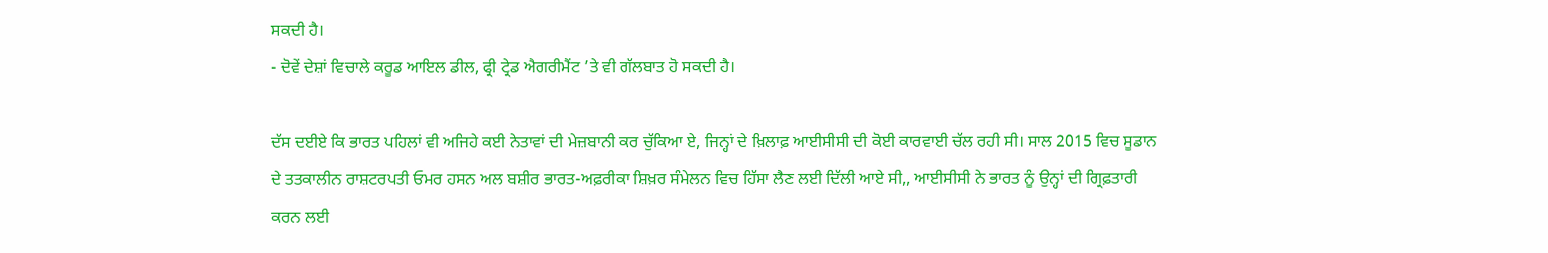ਸਕਦੀ ਹੈ।
- ਦੋਵੇਂ ਦੇਸ਼ਾਂ ਵਿਚਾਲੇ ਕਰੂਡ ਆਇਲ ਡੀਲ, ਫ੍ਰੀ ਟ੍ਰੇਡ ਐਗਰੀਮੈਂਟ ’ਤੇ ਵੀ ਗੱਲਬਾਤ ਹੋ ਸਕਦੀ ਹੈ।

ਦੱਸ ਦਈਏ ਕਿ ਭਾਰਤ ਪਹਿਲਾਂ ਵੀ ਅਜਿਹੇ ਕਈ ਨੇਤਾਵਾਂ ਦੀ ਮੇਜ਼ਬਾਨੀ ਕਰ ਚੁੱਕਿਆ ਏ, ਜਿਨ੍ਹਾਂ ਦੇ ਖ਼ਿਲਾਫ਼ ਆਈਸੀਸੀ ਦੀ ਕੋਈ ਕਾਰਵਾਈ ਚੱਲ ਰਹੀ ਸੀ। ਸਾਲ 2015 ਵਿਚ ਸੂਡਾਨ ਦੇ ਤਤਕਾਲੀਨ ਰਾਸ਼ਟਰਪਤੀ ਓਮਰ ਹਸਨ ਅਲ ਬਸ਼ੀਰ ਭਾਰਤ-ਅਫ਼ਰੀਕਾ ਸ਼ਿਖ਼ਰ ਸੰਮੇਲਨ ਵਿਚ ਹਿੱਸਾ ਲੈਣ ਲਈ ਦਿੱਲੀ ਆਏ ਸੀ,, ਆਈਸੀਸੀ ਨੇ ਭਾਰਤ ਨੂੰ ਉਨ੍ਹਾਂ ਦੀ ਗ੍ਰਿਫ਼ਤਾਰੀ ਕਰਨ ਲਈ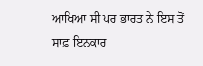ਆਖਿਆ ਸੀ ਪਰ ਭਾਰਤ ਨੇ ਇਸ ਤੋਂ ਸਾਫ਼ ਇਨਕਾਰ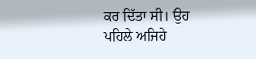ਕਰ ਦਿੱਤਾ ਸੀ। ਉਹ ਪਹਿਲੇ ਅਜਿਹੇ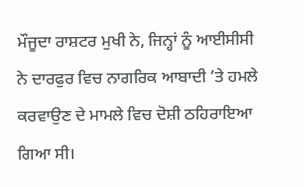ਮੌਜੂਦਾ ਰਾਸ਼ਟਰ ਮੁਖੀ ਨੇ, ਜਿਨ੍ਹਾਂ ਨੂੰ ਆਈਸੀਸੀ ਨੇ ਦਾਰਫੁਰ ਵਿਚ ਨਾਗਰਿਕ ਆਬਾਦੀ ’ਤੇ ਹਮਲੇ ਕਰਵਾਉਣ ਦੇ ਮਾਮਲੇ ਵਿਚ ਦੋਸ਼ੀ ਠਹਿਰਾਇਆ ਗਿਆ ਸੀ।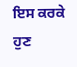ਇਸ ਕਰਕੇ ਹੁਣ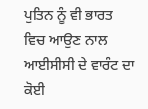ਪੁਤਿਨ ਨੂੰ ਵੀ ਭਾਰਤ ਵਿਚ ਆਉਣ ਨਾਲ ਆਈਸੀਸੀ ਦੇ ਵਾਰੰਟ ਦਾ ਕੋਈ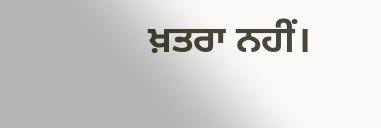ਖ਼ਤਰਾ ਨਹੀਂ।